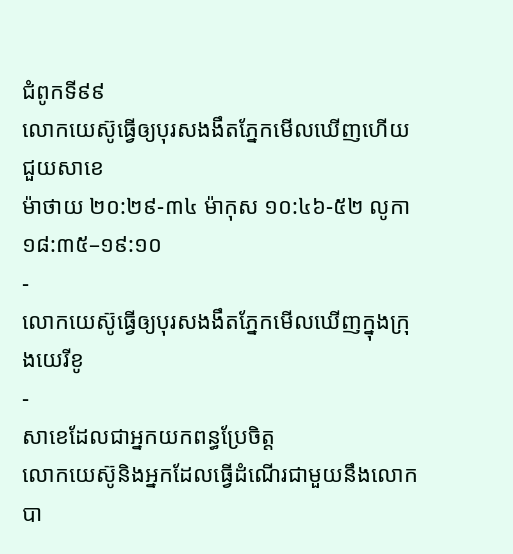ជំពូកទី៩៩
លោកយេស៊ូធ្វើឲ្យបុរសងងឹតភ្នែកមើលឃើញហើយជួយសាខេ
ម៉ាថាយ ២០:២៩-៣៤ ម៉ាកុស ១០:៤៦-៥២ លូកា ១៨:៣៥–១៩:១០
-
លោកយេស៊ូធ្វើឲ្យបុរសងងឹតភ្នែកមើលឃើញក្នុងក្រុងយេរីខូ
-
សាខេដែលជាអ្នកយកពន្ធប្រែចិត្ត
លោកយេស៊ូនិងអ្នកដែលធ្វើដំណើរជាមួយនឹងលោកបា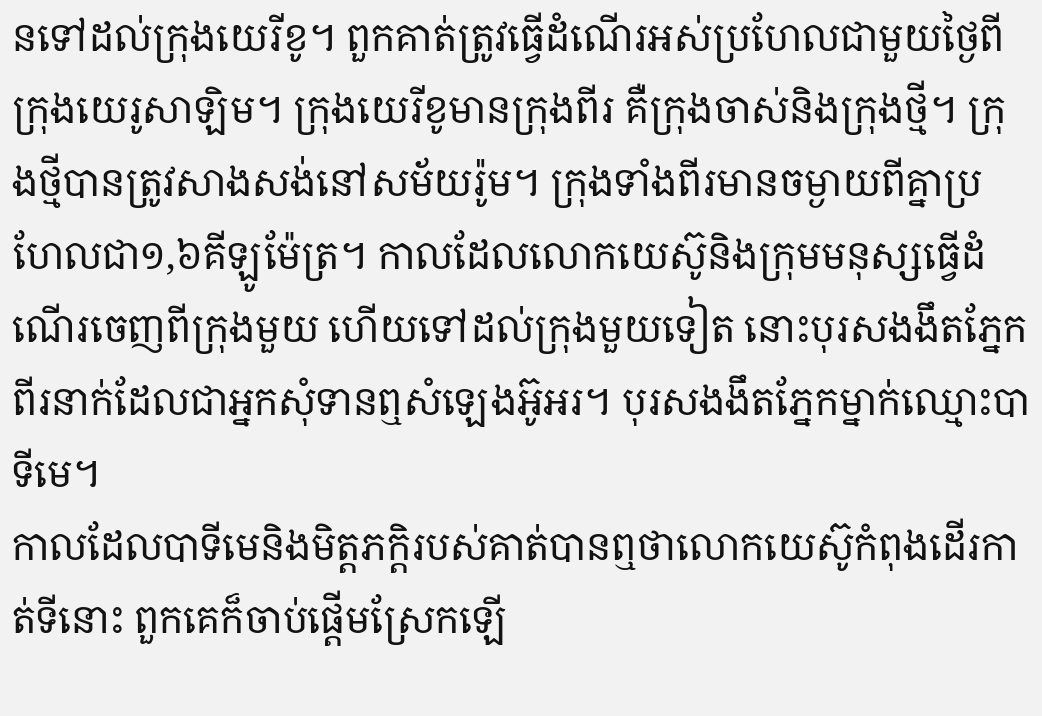នទៅដល់ក្រុងយេរីខូ។ ពួកគាត់ត្រូវធ្វើដំណើរអស់ប្រហែលជាមួយថ្ងៃពីក្រុងយេរូសាឡិម។ ក្រុងយេរីខូមានក្រុងពីរ គឺក្រុងចាស់និងក្រុងថ្មី។ ក្រុងថ្មីបានត្រូវសាងសង់នៅសម័យរ៉ូម។ ក្រុងទាំងពីរមានចម្ងាយពីគ្នាប្រហែលជា១,៦គីឡូម៉ែត្រ។ កាលដែលលោកយេស៊ូនិងក្រុមមនុស្សធ្វើដំណើរចេញពីក្រុងមួយ ហើយទៅដល់ក្រុងមួយទៀត នោះបុរសងងឹតភ្នែកពីរនាក់ដែលជាអ្នកសុំទានឮសំឡេងអ៊ូអរ។ បុរសងងឹតភ្នែកម្នាក់ឈ្មោះបាទីមេ។
កាលដែលបាទីមេនិងមិត្តភក្ដិរបស់គាត់បានឮថាលោកយេស៊ូកំពុងដើរកាត់ទីនោះ ពួកគេក៏ចាប់ផ្ដើមស្រែកឡើ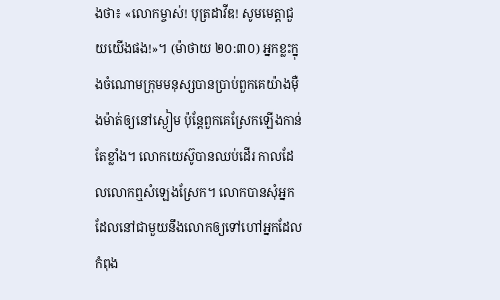ងថា៖ «លោកម្ចាស់! បុត្រដាវីឌ! សូមមេត្ដាជួយយើងផង!»។ (ម៉ាថាយ ២០:៣០) អ្នកខ្លះក្នុងចំណោមក្រុមមនុស្សបានប្រាប់ពួកគេយ៉ាងម៉ឺងម៉ាត់ឲ្យនៅស្ងៀម ប៉ុន្តែពួកគេស្រែកឡើងកាន់តែខ្លាំង។ លោកយេស៊ូបានឈប់ដើរ កាលដែលលោកឮសំឡេងស្រែក។ លោកបានសុំអ្នកដែលនៅជាមួយនឹងលោកឲ្យទៅហៅអ្នកដែលកំពុង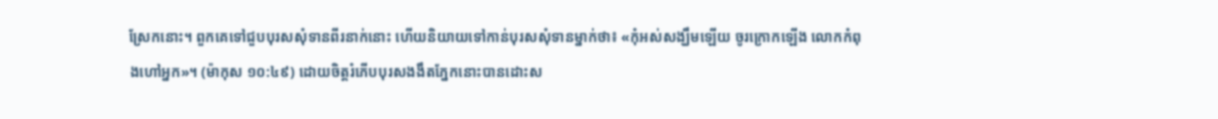ស្រែកនោះ។ ពួកគេទៅជួបបុរសសុំទានពីរនាក់នោះ ហើយនិយាយទៅកាន់បុរសសុំទានម្នាក់ថា៖ «កុំអស់សង្ឃឹមឡើយ ចូរក្រោកឡើង លោកកំពុងហៅអ្នក»។ (ម៉ាកុស ១០:៤៩) ដោយចិត្តរំភើបបុរសងងឹតភ្នែកនោះបានដោះស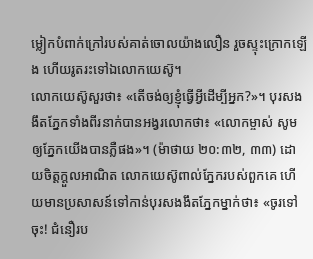ម្លៀកបំពាក់ក្រៅរបស់គាត់ចោលយ៉ាងលឿន រួចស្ទុះក្រោកឡើង ហើយរូតរះទៅឯលោកយេស៊ូ។
លោកយេស៊ូសួរថា៖ «តើចង់ឲ្យខ្ញុំធ្វើអ្វីដើម្បីអ្នក?»។ បុរសងងឹតភ្នែកទាំងពីរនាក់បានអង្វរលោកថា៖ «លោកម្ចាស់ សូមឲ្យភ្នែកយើងបានភ្លឺផង»។ (ម៉ាថាយ ២០:៣២, ៣៣) ដោយចិត្តក្ដួលអាណិត លោកយេស៊ូពាល់ភ្នែករបស់ពួកគេ ហើយមានប្រសាសន៍ទៅកាន់បុរសងងឹតភ្នែកម្នាក់ថា៖ «ចូរទៅចុះ! ជំនឿរប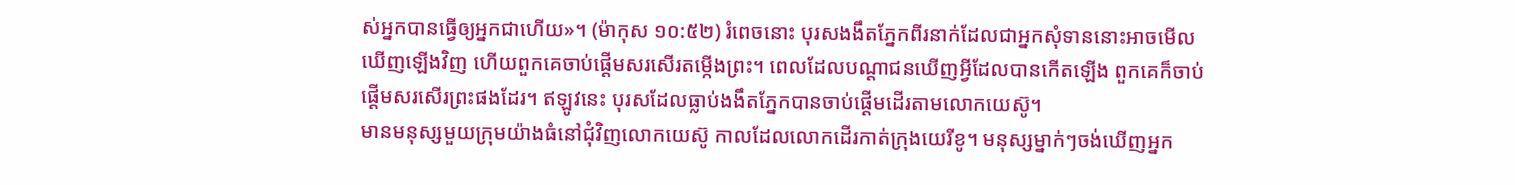ស់អ្នកបានធ្វើឲ្យអ្នកជាហើយ»។ (ម៉ាកុស ១០:៥២) រំពេចនោះ បុរសងងឹតភ្នែកពីរនាក់ដែលជាអ្នកសុំទាននោះអាចមើលឃើញឡើងវិញ ហើយពួកគេចាប់ផ្ដើមសរសើរតម្កើងព្រះ។ ពេលដែលបណ្ដាជនឃើញអ្វីដែលបានកើតឡើង ពួកគេក៏ចាប់ផ្ដើមសរសើរព្រះផងដែរ។ ឥឡូវនេះ បុរសដែលធ្លាប់ងងឹតភ្នែកបានចាប់ផ្ដើមដើរតាមលោកយេស៊ូ។
មានមនុស្សមួយក្រុមយ៉ាងធំនៅជុំវិញលោកយេស៊ូ កាលដែលលោកដើរកាត់ក្រុងយេរីខូ។ មនុស្សម្នាក់ៗចង់ឃើញអ្នក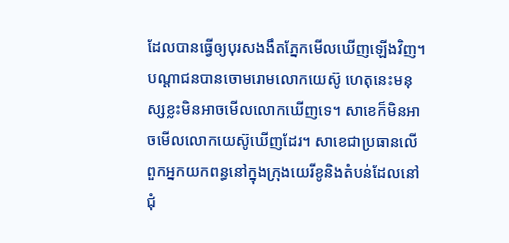ដែលបានធ្វើឲ្យបុរសងងឹតភ្នែកមើលឃើញឡើងវិញ។ បណ្ដាជនបានចោមរោមលោកយេស៊ូ ហេតុនេះមនុស្សខ្លះមិនអាចមើលលោកឃើញទេ។ សាខេក៏មិនអាចមើលលោកយេស៊ូឃើញដែរ។ សាខេជាប្រធានលើពួកអ្នកយកពន្ធនៅក្នុងក្រុងយេរីខូនិងតំបន់ដែលនៅជុំ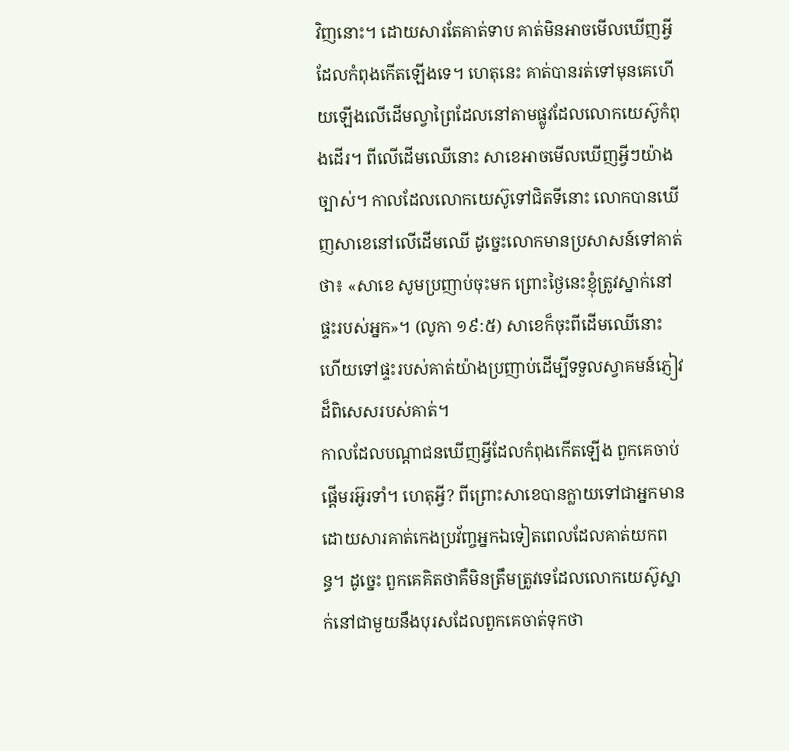វិញនោះ។ ដោយសារតែគាត់ទាប គាត់មិនអាចមើលឃើញអ្វីដែលកំពុងកើតឡើងទេ។ ហេតុនេះ គាត់បានរត់ទៅមុនគេហើយឡើងលើដើមល្វាព្រៃដែលនៅតាមផ្លូវដែលលោកយេស៊ូកំពុងដើរ។ ពីលើដើមឈើនោះ សាខេអាចមើលឃើញអ្វីៗយ៉ាងច្បាស់។ កាលដែលលោកយេស៊ូទៅជិតទីនោះ លោកបានឃើញសាខេនៅលើដើមឈើ ដូច្នេះលោកមានប្រសាសន៍ទៅគាត់ថា៖ «សាខេ សូមប្រញាប់ចុះមក ព្រោះថ្ងៃនេះខ្ញុំត្រូវស្នាក់នៅផ្ទះរបស់អ្នក»។ (លូកា ១៩:៥) សាខេក៏ចុះពីដើមឈើនោះ ហើយទៅផ្ទះរបស់គាត់យ៉ាងប្រញាប់ដើម្បីទទួលស្វាគមន៍ភ្ញៀវដ៏ពិសេសរបស់គាត់។
កាលដែលបណ្ដាជនឃើញអ្វីដែលកំពុងកើតឡើង ពួកគេចាប់ផ្ដើមរអ៊ូរទាំ។ ហេតុអ្វី? ពីព្រោះសាខេបានក្លាយទៅជាអ្នកមានដោយសារគាត់កេងប្រវ័ញ្ចអ្នកឯទៀតពេលដែលគាត់យកពន្ធ។ ដូច្នេះ ពួកគេគិតថាគឺមិនត្រឹមត្រូវទេដែលលោកយេស៊ូស្នាក់នៅជាមួយនឹងបុរសដែលពួកគេចាត់ទុកថា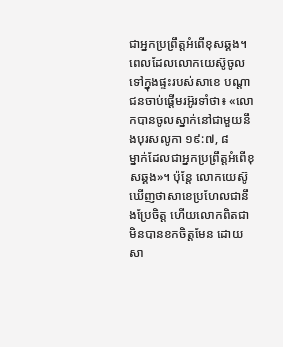ជាអ្នកប្រព្រឹត្តអំពើខុសឆ្គង។
ពេលដែលលោកយេស៊ូចូលទៅក្នុងផ្ទះរបស់សាខេ បណ្ដាជនចាប់ផ្ដើមរអ៊ូរទាំថា៖ «លោកបានចូលស្នាក់នៅជាមួយនឹងបុរសលូកា ១៩:៧, ៨
ម្នាក់ដែលជាអ្នកប្រព្រឹត្តអំពើខុសឆ្គង»។ ប៉ុន្តែ លោកយេស៊ូឃើញថាសាខេប្រហែលជានឹងប្រែចិត្ត ហើយលោកពិតជាមិនបានខកចិត្តមែន ដោយសា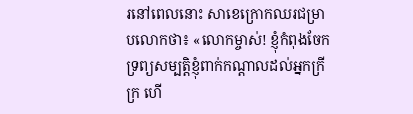រនៅពេលនោះ សាខេក្រោកឈរជម្រាបលោកថា៖ «លោកម្ចាស់! ខ្ញុំកំពុងចែកទ្រព្យសម្បត្ដិខ្ញុំពាក់កណ្ដាលដល់អ្នកក្រីក្រ ហើ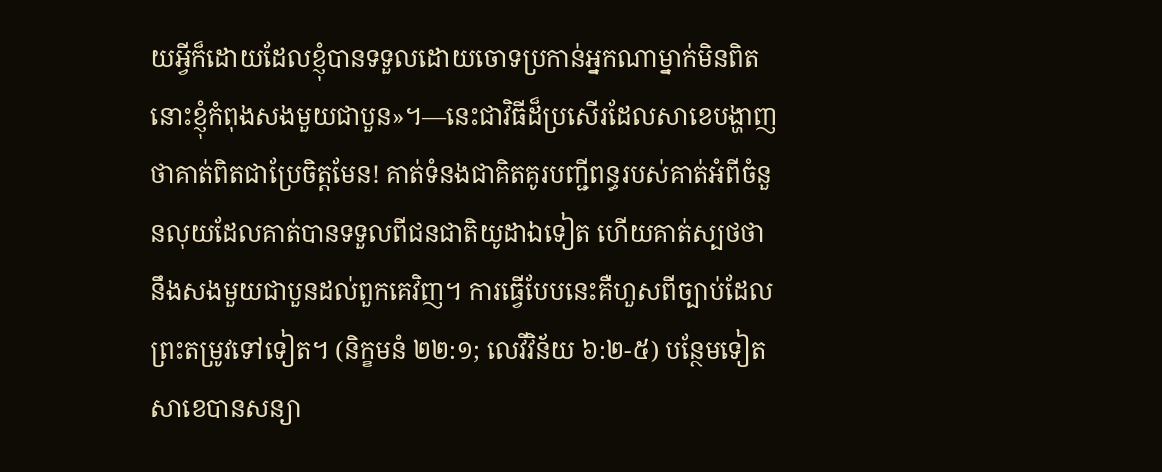យអ្វីក៏ដោយដែលខ្ញុំបានទទួលដោយចោទប្រកាន់អ្នកណាម្នាក់មិនពិត នោះខ្ញុំកំពុងសងមួយជាបួន»។—នេះជាវិធីដ៏ប្រសើរដែលសាខេបង្ហាញថាគាត់ពិតជាប្រែចិត្តមែន! គាត់ទំនងជាគិតគូរបញ្ជីពន្ធរបស់គាត់អំពីចំនួនលុយដែលគាត់បានទទួលពីជនជាតិយូដាឯទៀត ហើយគាត់ស្បថថានឹងសងមួយជាបួនដល់ពួកគេវិញ។ ការធ្វើបែបនេះគឺហួសពីច្បាប់ដែលព្រះតម្រូវទៅទៀត។ (និក្ខមនំ ២២:១; លេវីវិន័យ ៦:២-៥) បន្ថែមទៀត សាខេបានសន្យា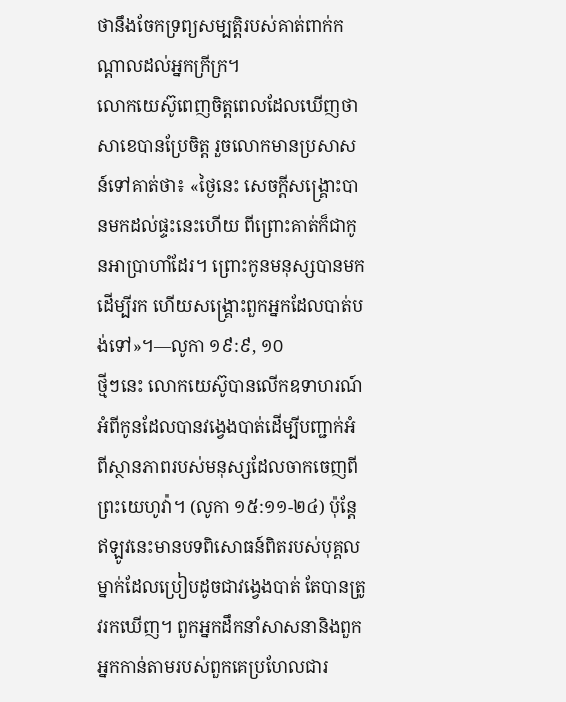ថានឹងចែកទ្រព្យសម្បត្ដិរបស់គាត់ពាក់កណ្ដាលដល់អ្នកក្រីក្រ។
លោកយេស៊ូពេញចិត្តពេលដែលឃើញថាសាខេបានប្រែចិត្ត រួចលោកមានប្រសាសន៍ទៅគាត់ថា៖ «ថ្ងៃនេះ សេចក្ដីសង្គ្រោះបានមកដល់ផ្ទះនេះហើយ ពីព្រោះគាត់ក៏ជាកូនអាប្រាហាំដែរ។ ព្រោះកូនមនុស្សបានមកដើម្បីរក ហើយសង្គ្រោះពួកអ្នកដែលបាត់បង់ទៅ»។—លូកា ១៩:៩, ១០
ថ្មីៗនេះ លោកយេស៊ូបានលើកឧទាហរណ៍អំពីកូនដែលបានវង្វេងបាត់ដើម្បីបញ្ជាក់អំពីស្ថានភាពរបស់មនុស្សដែលចាកចេញពីព្រះយេហូវ៉ា។ (លូកា ១៥:១១-២៤) ប៉ុន្តែឥឡូវនេះមានបទពិសោធន៍ពិតរបស់បុគ្គលម្នាក់ដែលប្រៀបដូចជាវង្វេងបាត់ តែបានត្រូវរកឃើញ។ ពួកអ្នកដឹកនាំសាសនានិងពួកអ្នកកាន់តាមរបស់ពួកគេប្រហែលជារ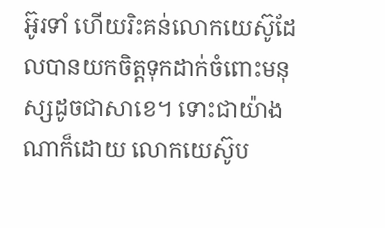អ៊ូរទាំ ហើយរិះគន់លោកយេស៊ូដែលបានយកចិត្តទុកដាក់ចំពោះមនុស្សដូចជាសាខេ។ ទោះជាយ៉ាងណាក៏ដោយ លោកយេស៊ូប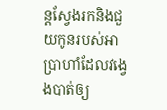ន្តស្វែងរកនិងជួយកូនរបស់អាប្រាហាំដែលវង្វេងបាត់ឲ្យ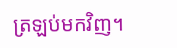ត្រឡប់មកវិញ។